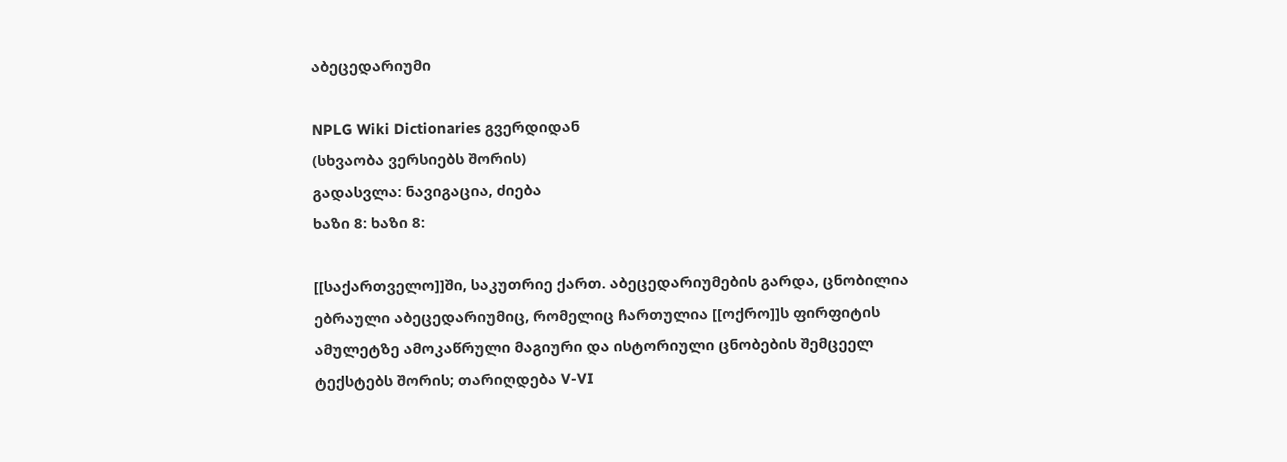აბეცედარიუმი

NPLG Wiki Dictionaries გვერდიდან
(სხვაობა ვერსიებს შორის)
გადასვლა: ნავიგაცია, ძიება
ხაზი 8: ხაზი 8:

[[საქართველო]]ში, საკუთრიე ქართ. აბეცედარიუმების გარდა, ცნობილია ებრაული აბეცედარიუმიც, რომელიც ჩართულია [[ოქრო]]ს ფირფიტის ამულეტზე ამოკაწრული მაგიური და ისტორიული ცნობების შემცეელ ტექსტებს შორის; თარიღდება V-VI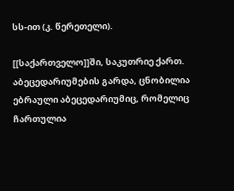სს-ით (კ. წერეთელი).

[[საქართველო]]ში, საკუთრიე ქართ. აბეცედარიუმების გარდა, ცნობილია ებრაული აბეცედარიუმიც, რომელიც ჩართულია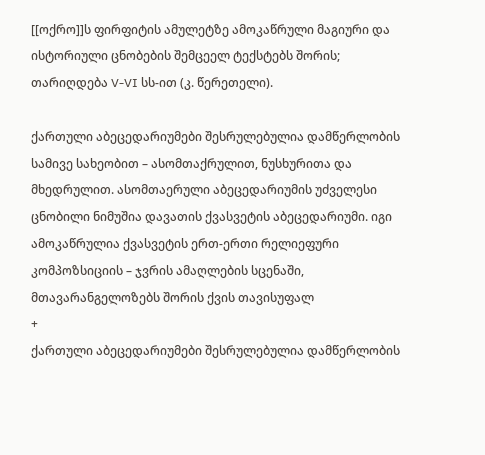[[ოქრო]]ს ფირფიტის ამულეტზე ამოკაწრული მაგიური და ისტორიული ცნობების შემცეელ ტექსტებს შორის; თარიღდება V-VI სს-ით (კ. წერეთელი).

ქართული აბეცედარიუმები შესრულებულია დამწერლობის სამივე სახეობით – ასომთაქრულით, ნუსხურითა და მხედრულით. ასომთაერული აბეცედარიუმის უძველესი ცნობილი ნიმუშია დავათის ქვასვეტის აბეცედარიუმი. იგი ამოკაწრულია ქვასვეტის ერთ-ერთი რელიეფური კომპოზსიციის – ჯვრის ამაღლების სცენაში, მთავარანგელოზებს შორის ქვის თავისუფალ
+
ქართული აბეცედარიუმები შესრულებულია დამწერლობის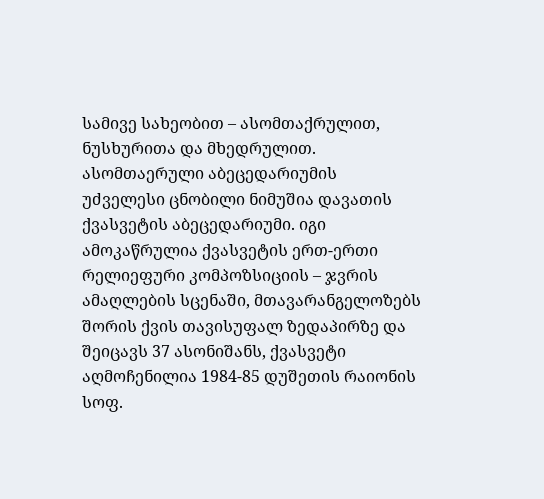სამივე სახეობით – ასომთაქრულით, ნუსხურითა და მხედრულით. ასომთაერული აბეცედარიუმის უძველესი ცნობილი ნიმუშია დავათის ქვასვეტის აბეცედარიუმი. იგი ამოკაწრულია ქვასვეტის ერთ-ერთი რელიეფური კომპოზსიციის – ჯვრის ამაღლების სცენაში, მთავარანგელოზებს შორის ქვის თავისუფალ ზედაპირზე და შეიცავს 37 ასონიშანს, ქვასვეტი აღმოჩენილია 1984-85 დუშეთის რაიონის სოფ.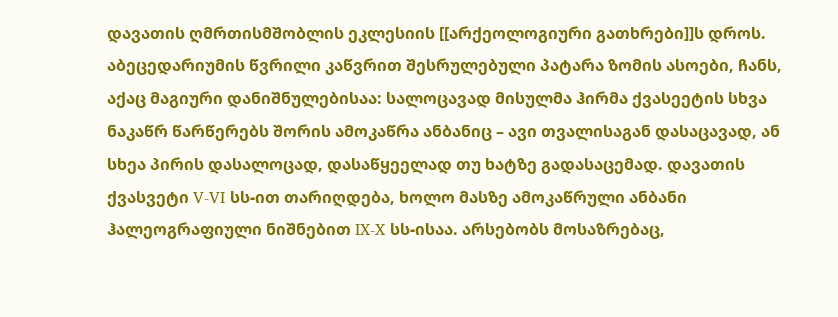დავათის ღმრთისმშობლის ეკლესიის [[არქეოლოგიური გათხრები]]ს დროს. აბეცედარიუმის წვრილი კაწვრით შესრულებული პატარა ზომის ასოები, ჩანს, აქაც მაგიური დანიშნულებისაა: სალოცავად მისულმა ჰირმა ქვასეეტის სხვა ნაკაწრ წარწერებს შორის ამოკაწრა ანბანიც – ავი თვალისაგან დასაცავად, ან სხეა პირის დასალოცად, დასაწყეელად თუ ხატზე გადასაცემად. დავათის ქვასვეტი V-VI სს-ით თარიღდება, ხოლო მასზე ამოკაწრული ანბანი ჰალეოგრაფიული ნიშნებით IX-X სს-ისაა. არსებობს მოსაზრებაც,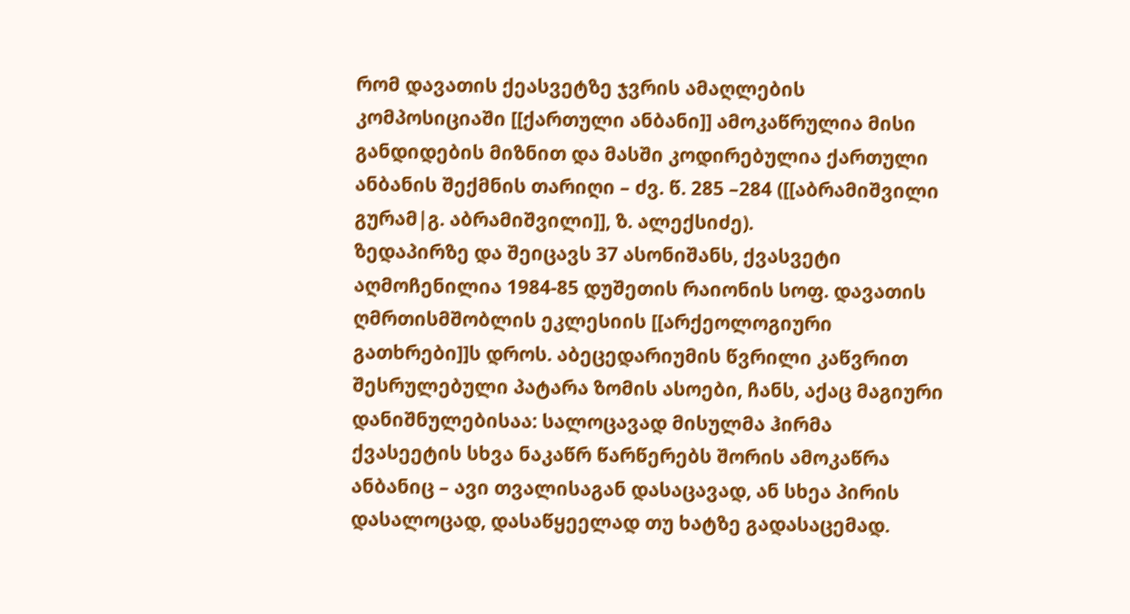რომ დავათის ქეასვეტზე ჯვრის ამაღლების კომპოსიციაში [[ქართული ანბანი]] ამოკაწრულია მისი განდიდების მიზნით და მასში კოდირებულია ქართული ანბანის შექმნის თარიღი – ძვ. წ. 285 –284 ([[აბრამიშვილი გურამ|გ. აბრამიშვილი]], ზ. ალექსიძე).
ზედაპირზე და შეიცავს 37 ასონიშანს, ქვასვეტი აღმოჩენილია 1984-85 დუშეთის რაიონის სოფ. დავათის ღმრთისმშობლის ეკლესიის [[არქეოლოგიური გათხრები]]ს დროს. აბეცედარიუმის წვრილი კაწვრით შესრულებული პატარა ზომის ასოები, ჩანს, აქაც მაგიური დანიშნულებისაა: სალოცავად მისულმა ჰირმა ქვასეეტის სხვა ნაკაწრ წარწერებს შორის ამოკაწრა ანბანიც – ავი თვალისაგან დასაცავად, ან სხეა პირის დასალოცად, დასაწყეელად თუ ხატზე გადასაცემად.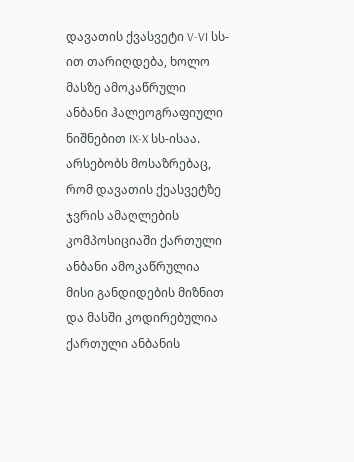დავათის ქვასვეტი V-VI სს-ით თარიღდება, ხოლო მასზე ამოკაწრული ანბანი ჰალეოგრაფიული ნიშნებით IX-X სს-ისაა. არსებობს მოსაზრებაც, რომ დავათის ქეასვეტზე ჯვრის ამაღლების კომპოსიციაში ქართული ანბანი ამოკაწრულია მისი განდიდების მიზნით და მასში კოდირებულია ქართული ანბანის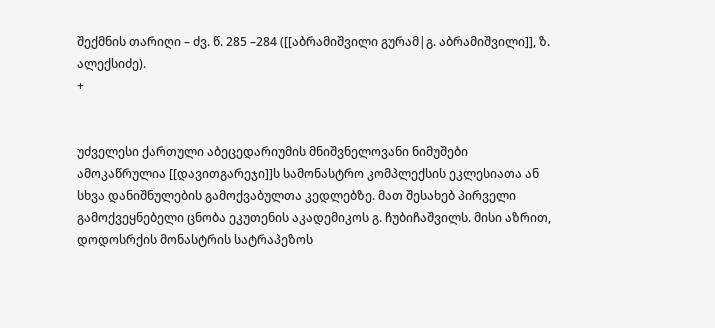შექმნის თარიღი – ძვ. წ. 285 –284 ([[აბრამიშვილი გურამ|გ. აბრამიშვილი]], ზ. ალექსიძე).
+


უძველესი ქართული აბეცედარიუმის მნიშვნელოვანი ნიმუშები ამოკაწრულია [[დავითგარეჯი]]ს სამონასტრო კომპლექსის ეკლესიათა ან სხვა დანიშნულების გამოქვაბულთა კედლებზე. მათ შესახებ პირველი გამოქვეყნებელი ცნობა ეკუთენის აკადემიკოს გ. ჩუბიჩაშვილს. მისი აზრით, დოდოსრქის მონასტრის სატრაპეზოს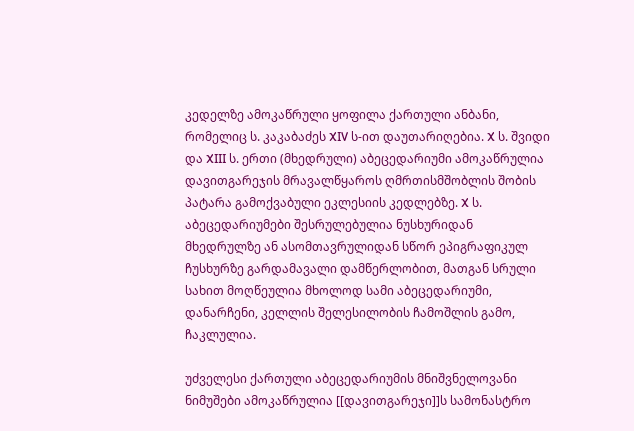კედელზე ამოკაწრული ყოფილა ქართული ანბანი, რომელიც ს. კაკაბაძეს XIV ს-ით დაუთარიღებია. X ს. შვიდი და XIII ს. ერთი (მხედრული) აბეცედარიუმი ამოკაწრულია დავითგარეჯის მრავალწყაროს ღმრთისმშობლის შობის პატარა გამოქვაბული ეკლესიის კედლებზე. X ს. აბეცედარიუმები შესრულებულია ნუსხურიდან მხედრულზე ან ასომთავრულიდან სწორ ეპიგრაფიკულ ჩუსხურზე გარდამავალი დამწერლობით, მათგან სრული სახით მოღწეულია მხოლოდ სამი აბეცედარიუმი, დანარჩენი, კელლის შელესილობის ჩამოშლის გამო, ჩაკლულია.

უძველესი ქართული აბეცედარიუმის მნიშვნელოვანი ნიმუშები ამოკაწრულია [[დავითგარეჯი]]ს სამონასტრო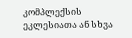კომპლექსის ეკლესიათა ან სხვა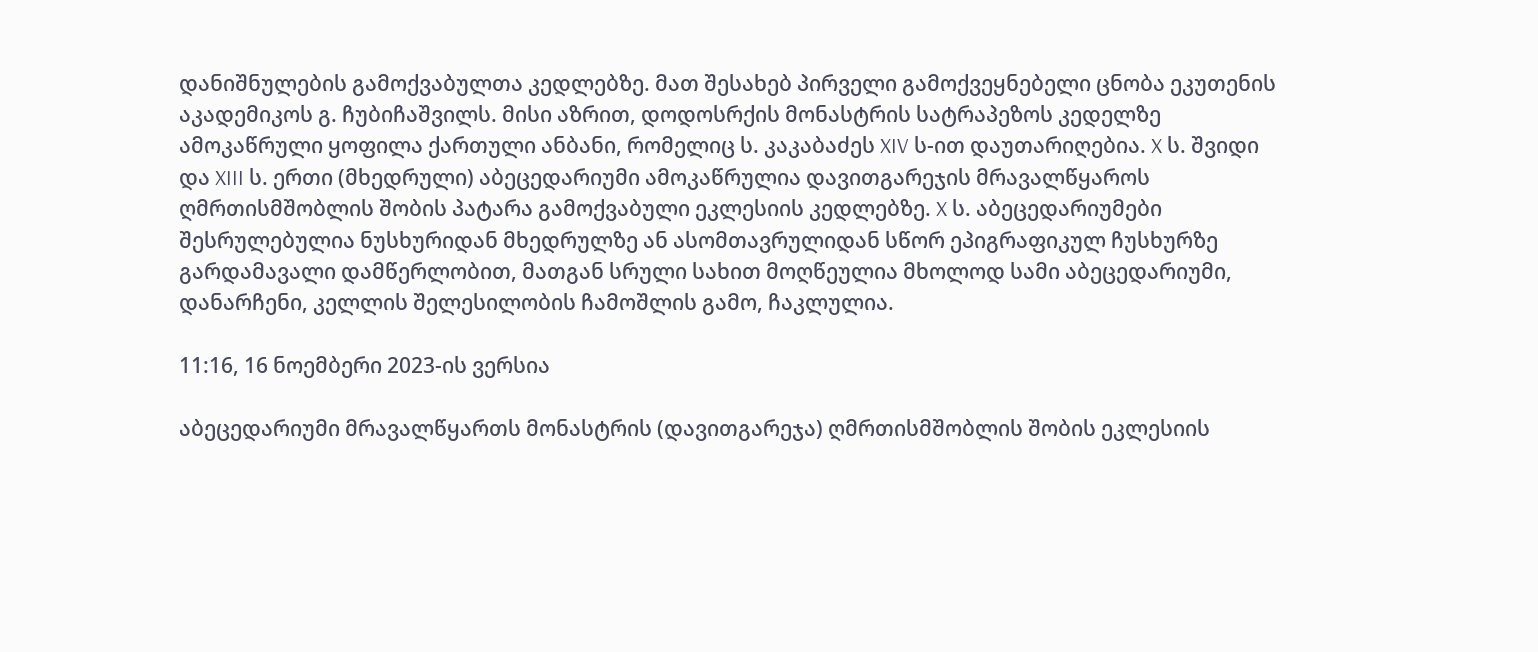დანიშნულების გამოქვაბულთა კედლებზე. მათ შესახებ პირველი გამოქვეყნებელი ცნობა ეკუთენის აკადემიკოს გ. ჩუბიჩაშვილს. მისი აზრით, დოდოსრქის მონასტრის სატრაპეზოს კედელზე ამოკაწრული ყოფილა ქართული ანბანი, რომელიც ს. კაკაბაძეს XIV ს-ით დაუთარიღებია. X ს. შვიდი და XIII ს. ერთი (მხედრული) აბეცედარიუმი ამოკაწრულია დავითგარეჯის მრავალწყაროს ღმრთისმშობლის შობის პატარა გამოქვაბული ეკლესიის კედლებზე. X ს. აბეცედარიუმები შესრულებულია ნუსხურიდან მხედრულზე ან ასომთავრულიდან სწორ ეპიგრაფიკულ ჩუსხურზე გარდამავალი დამწერლობით, მათგან სრული სახით მოღწეულია მხოლოდ სამი აბეცედარიუმი, დანარჩენი, კელლის შელესილობის ჩამოშლის გამო, ჩაკლულია.

11:16, 16 ნოემბერი 2023-ის ვერსია

აბეცედარიუმი მრავალწყართს მონასტრის (დავითგარეჯა) ღმრთისმშობლის შობის ეკლესიის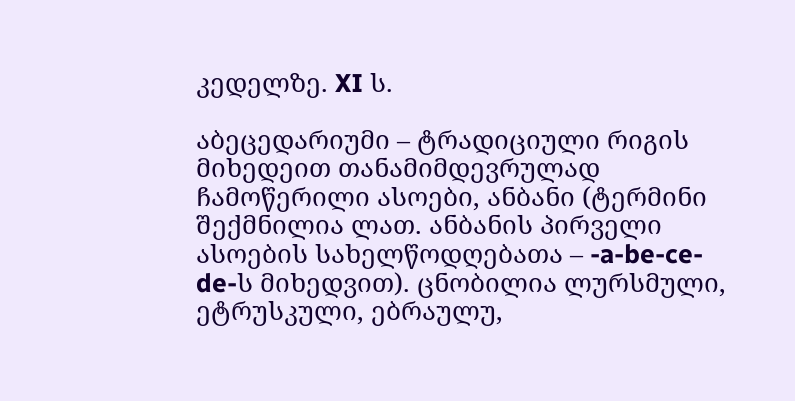კედელზე. XI ს.

აბეცედარიუმი – ტრადიციული რიგის მიხედეით თანამიმდევრულად ჩამოწერილი ასოები, ანბანი (ტერმინი შექმნილია ლათ. ანბანის პირველი ასოების სახელწოდღებათა – -a-be-ce-de-ს მიხედვით). ცნობილია ლურსმული, ეტრუსკული, ებრაულუ,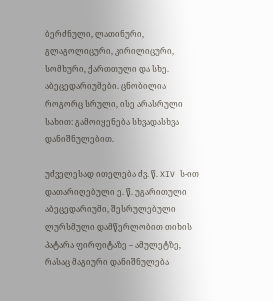ბერძნული, ლათინური, გლაგოლიცური, კირილიცური, სომხური, ქართთული და სხე. აბეცედარიუმები. ცნობილია როგორც სრული, ისე არასრული სახით: გამოიყენება სხვადასხვა დანიშნულებით.

უძველესად ითელება ძვ. წ. XIV ს-ით დათარიღებული ე. წ. უგარითული აბეცედარიუმი, შესრულებული ლურსმული დამწერლობით თიხის პატარა ფირფიტაზე – ამულეტზე, რასაც მაგიური დანიშნულება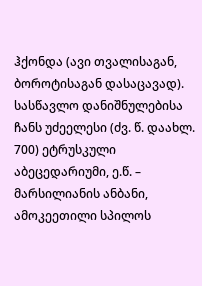ჰქონდა (ავი თვალისაგან, ბოროტისაგან დასაცავად). სასწავლო დანიშნულებისა ჩანს უძეელესი (ძვ. წ. დაახლ. 700) ეტრუსკული აბეცედარიუმი, ე.წ. – მარსილიანის ანბანი, ამოკეეთილი სპილოს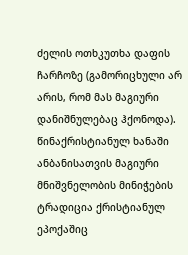ძელის ოთხკუთხა დაფის ჩარჩოზე (გამორიცხული არ არის, რომ მას მაგიური დანიშნულებაც ჰქონოდა). წინაქრისტიანულ ხანაში ანბანისათვის მაგიური მნიშვნელობის მინიჭების ტრადიცია ქრისტიანულ ეპოქაშიც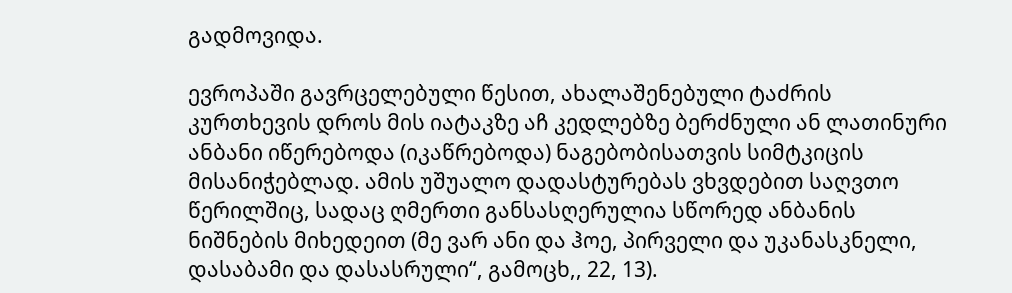გადმოვიდა.

ევროპაში გავრცელებული წესით, ახალაშენებული ტაძრის კურთხევის დროს მის იატაკზე აჩ კედლებზე ბერძნული ან ლათინური ანბანი იწერებოდა (იკაწრებოდა) ნაგებობისათვის სიმტკიცის მისანიჭებლად. ამის უშუალო დადასტურებას ვხვდებით საღვთო წერილშიც, სადაც ღმერთი განსასღერულია სწორედ ანბანის ნიშნების მიხედეით (მე ვარ ანი და ჰოე, პირველი და უკანასკნელი, დასაბამი და დასასრული“, გამოცხ,, 22, 13).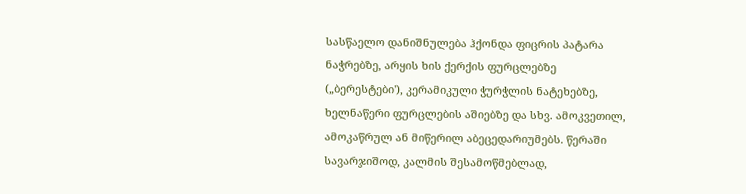სასწაელო დანიშნულება ჰქონდა ფიცრის პატარა ნაჭრებზე, არყის ხის ქერქის ფურცლებზე („ბერესტები'), კერამიკული ჭურჭლის ნატეხებზე, ხელნაწერი ფურცლების აშიებზე და სხვ. ამოკვეთილ, ამოკაწრულ ან მიწერილ აბეცედარიუმებს. წერაში სავარჯიშოდ, კალმის შესამოწმებლად,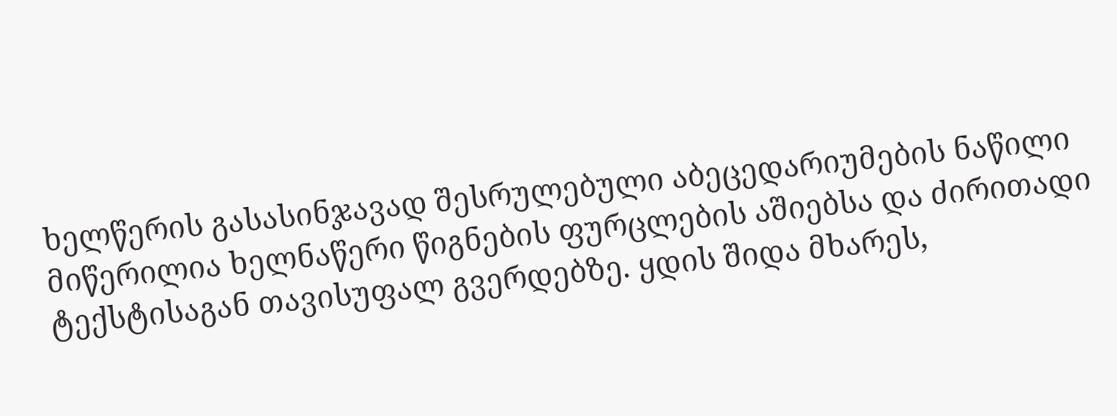ხელწერის გასასინჯავად შესრულებული აბეცედარიუმების ნაწილი მიწერილია ხელნაწერი წიგნების ფურცლების აშიებსა და ძირითადი ტექსტისაგან თავისუფალ გვერდებზე. ყდის შიდა მხარეს,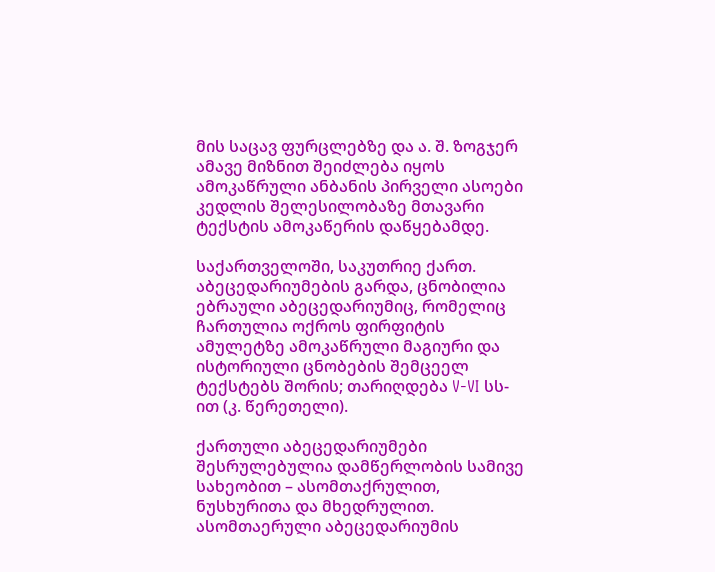მის საცავ ფურცლებზე და ა. შ. ზოგჯერ ამავე მიზნით შეიძლება იყოს ამოკაწრული ანბანის პირველი ასოები კედლის შელესილობაზე მთავარი ტექსტის ამოკაწერის დაწყებამდე.

საქართველოში, საკუთრიე ქართ. აბეცედარიუმების გარდა, ცნობილია ებრაული აბეცედარიუმიც, რომელიც ჩართულია ოქროს ფირფიტის ამულეტზე ამოკაწრული მაგიური და ისტორიული ცნობების შემცეელ ტექსტებს შორის; თარიღდება V-VI სს-ით (კ. წერეთელი).

ქართული აბეცედარიუმები შესრულებულია დამწერლობის სამივე სახეობით – ასომთაქრულით, ნუსხურითა და მხედრულით. ასომთაერული აბეცედარიუმის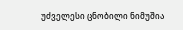უძველესი ცნობილი ნიმუშია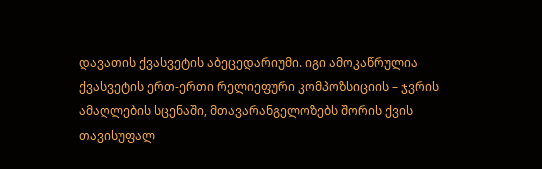დავათის ქვასვეტის აბეცედარიუმი. იგი ამოკაწრულია ქვასვეტის ერთ-ერთი რელიეფური კომპოზსიციის – ჯვრის ამაღლების სცენაში, მთავარანგელოზებს შორის ქვის თავისუფალ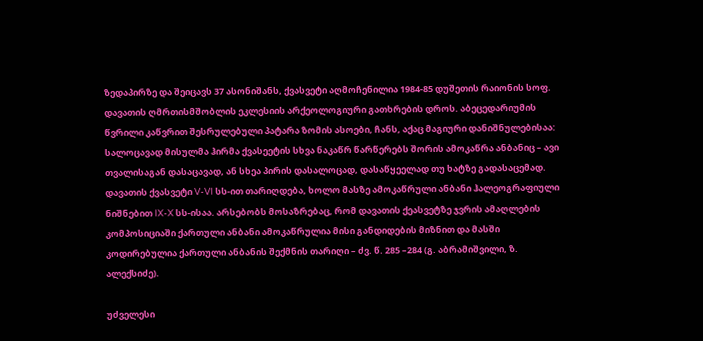ზედაპირზე და შეიცავს 37 ასონიშანს, ქვასვეტი აღმოჩენილია 1984-85 დუშეთის რაიონის სოფ. დავათის ღმრთისმშობლის ეკლესიის არქეოლოგიური გათხრების დროს. აბეცედარიუმის წვრილი კაწვრით შესრულებული პატარა ზომის ასოები, ჩანს, აქაც მაგიური დანიშნულებისაა: სალოცავად მისულმა ჰირმა ქვასეეტის სხვა ნაკაწრ წარწერებს შორის ამოკაწრა ანბანიც – ავი თვალისაგან დასაცავად, ან სხეა პირის დასალოცად, დასაწყეელად თუ ხატზე გადასაცემად. დავათის ქვასვეტი V-VI სს-ით თარიღდება, ხოლო მასზე ამოკაწრული ანბანი ჰალეოგრაფიული ნიშნებით IX-X სს-ისაა. არსებობს მოსაზრებაც, რომ დავათის ქეასვეტზე ჯვრის ამაღლების კომპოსიციაში ქართული ანბანი ამოკაწრულია მისი განდიდების მიზნით და მასში კოდირებულია ქართული ანბანის შექმნის თარიღი – ძვ. წ. 285 –284 (გ. აბრამიშვილი, ზ. ალექსიძე).

უძველესი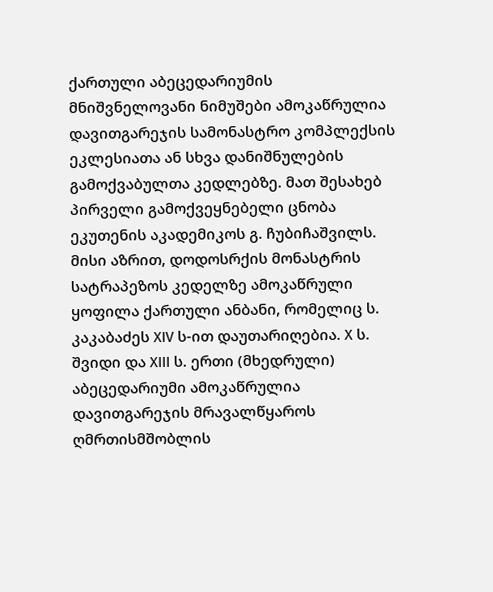ქართული აბეცედარიუმის მნიშვნელოვანი ნიმუშები ამოკაწრულია დავითგარეჯის სამონასტრო კომპლექსის ეკლესიათა ან სხვა დანიშნულების გამოქვაბულთა კედლებზე. მათ შესახებ პირველი გამოქვეყნებელი ცნობა ეკუთენის აკადემიკოს გ. ჩუბიჩაშვილს. მისი აზრით, დოდოსრქის მონასტრის სატრაპეზოს კედელზე ამოკაწრული ყოფილა ქართული ანბანი, რომელიც ს. კაკაბაძეს XIV ს-ით დაუთარიღებია. X ს. შვიდი და XIII ს. ერთი (მხედრული) აბეცედარიუმი ამოკაწრულია დავითგარეჯის მრავალწყაროს ღმრთისმშობლის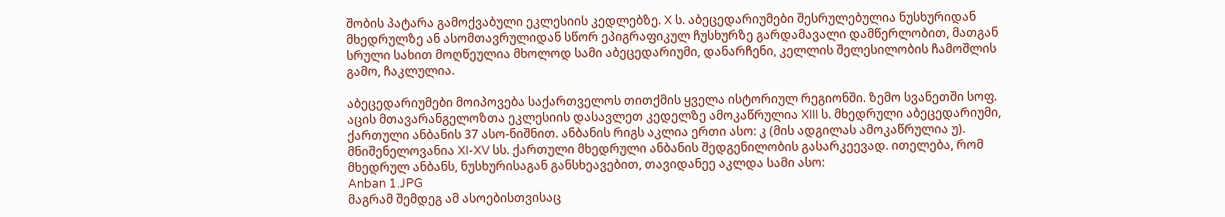შობის პატარა გამოქვაბული ეკლესიის კედლებზე. X ს. აბეცედარიუმები შესრულებულია ნუსხურიდან მხედრულზე ან ასომთავრულიდან სწორ ეპიგრაფიკულ ჩუსხურზე გარდამავალი დამწერლობით, მათგან სრული სახით მოღწეულია მხოლოდ სამი აბეცედარიუმი, დანარჩენი, კელლის შელესილობის ჩამოშლის გამო, ჩაკლულია.

აბეცედარიუმები მოიპოვება საქართველოს თითქმის ყველა ისტორიულ რეგიონში. ზემო სვანეთში სოფ. აცის მთავარანგელოზთა ეკლესიის დასავლეთ კედელზე ამოკაწრულია XIII ს. მხედრული აბეცედარიუმი, ქართული ანბანის 37 ასო-ნიშნით. ანბანის რიგს აკლია ერთი ასო: კ (მის ადგილას ამოკაწრულია უ). მნიშენელოვანია XI-XV სს. ქართული მხედრული ანბანის შედგენილობის გასარკეევად. ითელება, რომ მხედრულ ანბანს, ნუსხურისაგან განსხეავებით, თავიდანეე აკლდა სამი ასო:
Anban 1.JPG
მაგრამ შემდეგ ამ ასოებისთვისაც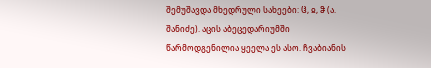შემუშავდა მხედრული სახეები: Ჱ, ჲ, ჵ (ა. შანიძე). აცის აბეცედარიუმში წარმოდგენილია ყეელა ეს ასო. ჩვაბიანის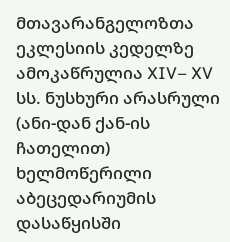მთავარანგელოზთა ეკლესიის კედელზე ამოკაწრულია XIV– XV სს. ნუსხური არასრული (ანი-დან ქან-ის ჩათელით) ხელმოწერილი აბეცედარიუმის დასაწყისში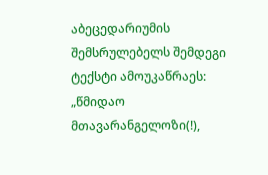აბეცედარიუმის შემსრულებელს შემდეგი ტექსტი ამოუკაწრაეს: „წმიდაო მთავარანგელოზი(!),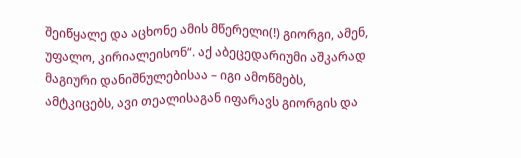შეიწყალე და აცხონე ამის მწერელი(!) გიორგი, ამენ, უფალო, კირიალეისონ“. აქ აბეცედარიუმი აშკარად მაგიური დანიშნულებისაა – იგი ამოწმებს, ამტკიცებს, ავი თეალისაგან იფარავს გიორგის და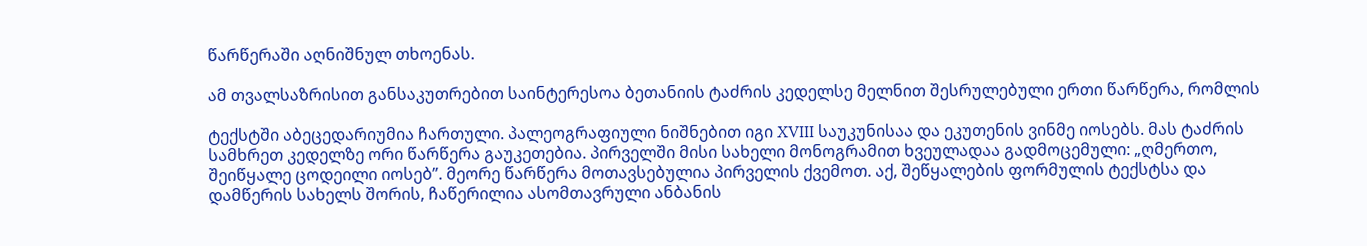წარწერაში აღნიშნულ თხოენას.

ამ თვალსაზრისით განსაკუთრებით საინტერესოა ბეთანიის ტაძრის კედელსე მელნით შესრულებული ერთი წარწერა, რომლის

ტექსტში აბეცედარიუმია ჩართული. პალეოგრაფიული ნიშნებით იგი XVIII საუკუნისაა და ეკუთენის ვინმე იოსებს. მას ტაძრის სამხრეთ კედელზე ორი წარწერა გაუკეთებია. პირველში მისი სახელი მონოგრამით ხვეულადაა გადმოცემული: „ღმერთო, შეიწყალე ცოდეილი იოსებ”. მეორე წარწერა მოთავსებულია პირველის ქვემოთ. აქ, შეწყალების ფორმულის ტექსტსა და დამწერის სახელს შორის, ჩაწერილია ასომთავრული ანბანის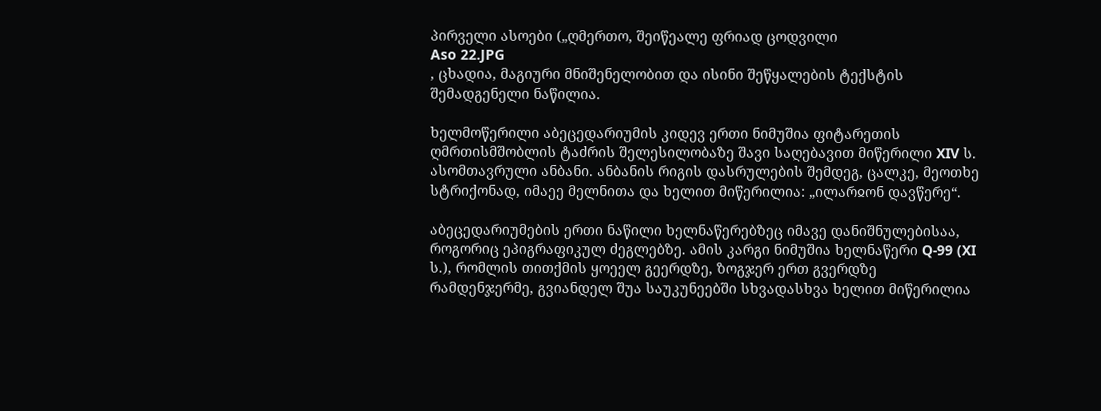პირველი ასოები („ღმერთო, შეიწეალე ფრიად ცოდვილი
Aso 22.JPG
, ცხადია, მაგიური მნიშენელობით და ისინი შეწყალების ტექსტის შემადგენელი ნაწილია.

ხელმოწერილი აბეცედარიუმის კიდევ ერთი ნიმუშია ფიტარეთის ღმრთისმშობლის ტაძრის შელესილობაზე შავი საღებავით მიწერილი XIV ს. ასომთავრული ანბანი. ანბანის რიგის დასრულების შემდეგ, ცალკე, მეოთხე სტრიქონად, იმაეე მელნითა და ხელით მიწერილია: „ილარჲონ დავწერე“.

აბეცედარიუმების ერთი ნაწილი ხელნაწერებზეც იმავე დანიშნულებისაა, როგორიც ეპიგრაფიკულ ძეგლებზე. ამის კარგი ნიმუშია ხელნაწერი Q-99 (XI ს.), რომლის თითქმის ყოეელ გეერდზე, ზოგჯერ ერთ გვერდზე რამდენჯერმე, გვიანდელ შუა საუკუნეებში სხვადასხვა ხელით მიწერილია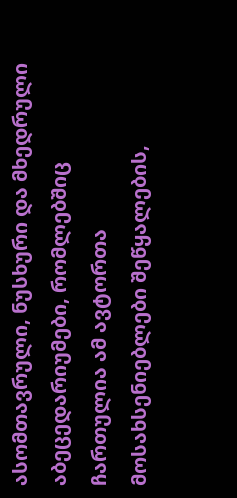ასომთავრული, ნუსხური და მხედრული აბეცედარიუმები, რომლებშიც ჩართულია ამ ავტორთა მოსახსენიებლები შეწყალების,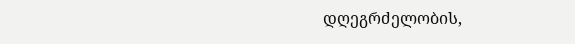დღეგრძელობის,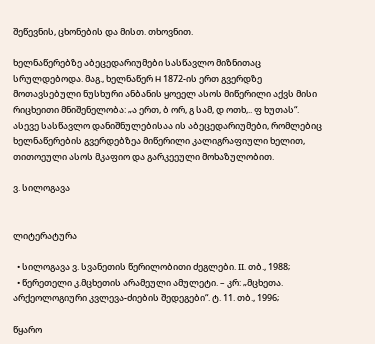შეწევნის, ცხონების და მისთ. თხოვნით.

ხელნაწერებზე აბეცედარიუმები სასწავლო მიზნითაც სრულდებოდა. მაგ., ხელნაწერ H 1872-ის ერთ გვერდზე მოთავსებული ნუსხური ანბანის ყოეელ ასოს მიწერილი აქვს მისი რიცხეითი მნიშენელობა: „ა ერთ, ბ ორ, გ სამ, დ ოთხ,.. ფ ხუთას“. ასევე სასწავლო დანიშნულებისაა ის აბეცედარიუმები, რომლებიც ხელნაწერების გვერდებზეა მიწერილი კალიგრაფიული ხელით, თითოეული ასოს მკაფიო და გარკეეული მოხაზულობით.

ვ. სილოგავა


ლიტერატურა

  • სილოგავა ვ. სვანეთის წერილობითი ძეგლები. II. თბ., 1988;
  • წერეთელი კ.მცხეთის არამეული ამულეტი. – კრ: „მცხეთა. არქეოლოგიური კვლევა-ძიების შედეგები“. ტ. 11. თბ., 1996;

წყარო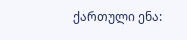ქართული ენა: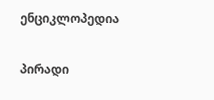ენციკლოპედია

პირადი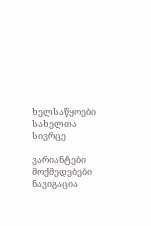ხელსაწყოები
სახელთა სივრცე

ვარიანტები
მოქმედებები
ნავიგაცია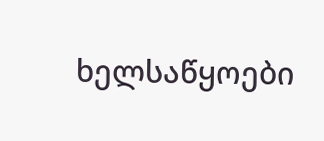ხელსაწყოები